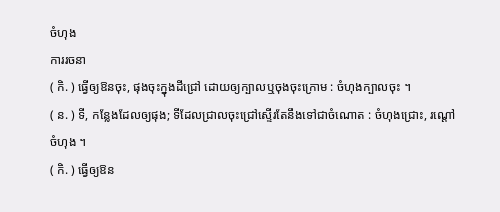ចំហុង
ការរចនា
( កិ. ) ធ្វើឲ្យឱនចុះ, ផុងចុះក្នុងដីជ្រៅ ដោយឲ្យក្បាលឬចុងចុះក្រោម : ចំហុងក្បាលចុះ ។
( ន. ) ទី, កន្លែងដែលឲ្យផុង; ទីដែលជ្រាលចុះជ្រៅស្ទើរតែនឹងទៅជាចំណោត : ចំហុងជ្រោះ, រណ្ដៅចំហុង ។
( កិ. ) ធ្វើឲ្យឱន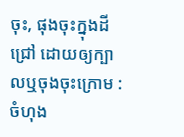ចុះ, ផុងចុះក្នុងដីជ្រៅ ដោយឲ្យក្បាលឬចុងចុះក្រោម : ចំហុង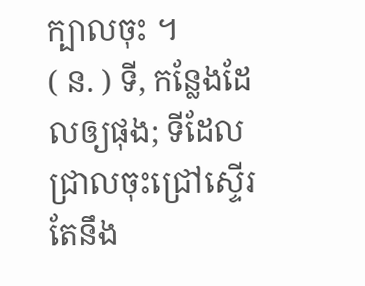ក្បាលចុះ ។
( ន. ) ទី, កន្លែងដែលឲ្យផុង; ទីដែលជ្រាលចុះជ្រៅស្ទើរតែនឹង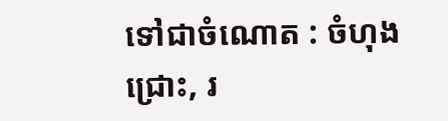ទៅជាចំណោត : ចំហុងជ្រោះ, រ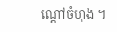ណ្ដៅចំហុង ។